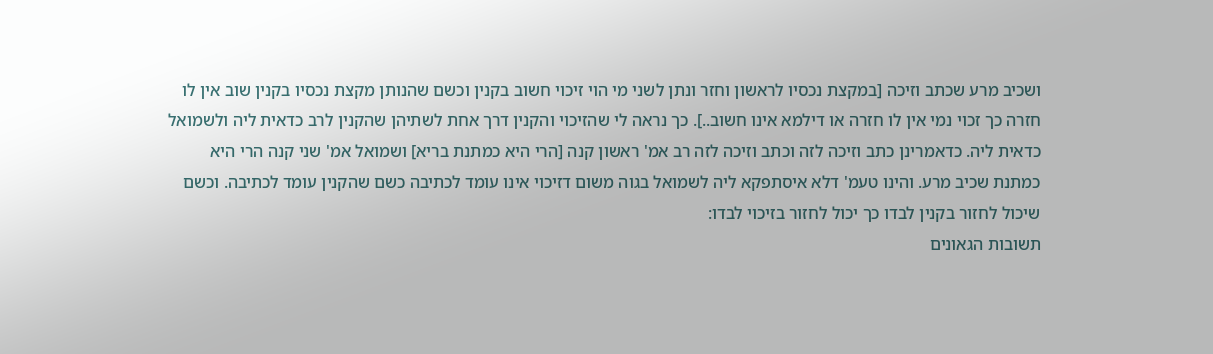ושכיב מרע שכתב וזיכה [במקצת נכסיו לראשון וחזר ונתן לשני מי הוי זיכוי חשוב בקנין וכשם שהנותן מקצת נכסיו בקנין שוב אין לו חזרה כך זכוי נמי אין לו חזרה או דילמא אינו חשוב..]. כך נראה לי שהזיכוי והקנין דרך אחת לשתיהן שהקנין לרב כדאית ליה ולשמואל כדאית ליה. כדאמרינן כתב וזיכה לזה וכתב וזיכה לזה רב אמ' ראשון קנה [הרי היא כמתנת בריא] ושמואל אמ' שני קנה הרי היא כמתנת שכיב מרע. והינו טעמ' דלא איסתפקא ליה לשמואל בגוה משום דזיכוי אינו עומד לכתיבה כשם שהקנין עומד לכתיבה. וכשם שיכול לחזור בקנין לבדו כך יכול לחזור בזיכוי לבדו:
תשובות הגאונים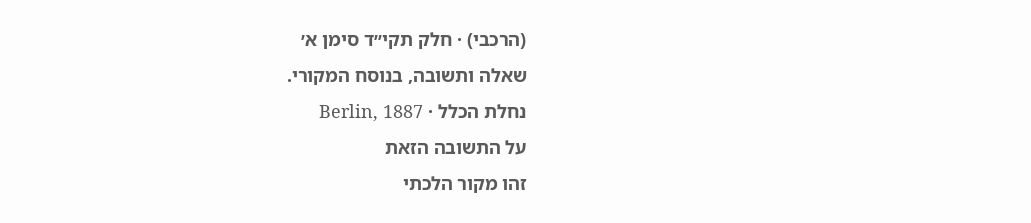(הרכבי) · חלק תקי״ד סימן א׳
שאלה ותשובה, בנוסח המקורי.
נחלת הכלל · Berlin, 1887
על התשובה הזאת
זהו מקור הלכתי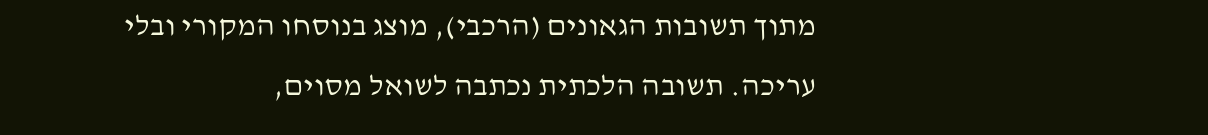מתוך תשובות הגאונים (הרכבי), מוצג בנוסחו המקורי ובלי עריכה. תשובה הלכתית נכתבה לשואל מסוים,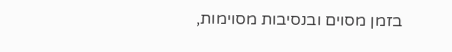בזמן מסוים ובנסיבות מסוימות,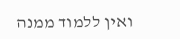ואין ללמוד ממנה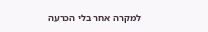למקרה אחר בלי הכרעה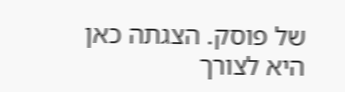של פוסק. הצגתה כאן היא לצורך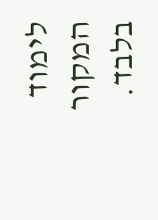לימוד המקור בלבד.